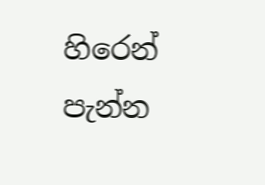හිරෙන් පැන්න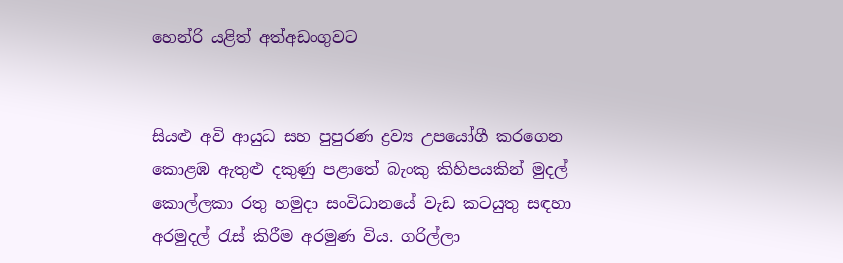හෙන්රි යළිත් අත්අඩංගුවට


සියළු අවි ආයුධ සහ පුපුරණ ද්‍රව්‍ය උපයෝගී කරගෙන කොළඹ ඇතුළු දකුණු පළාතේ බැංකු කිහිපයකින් මුදල් කොල්ලකා රතු හමුදා සංවිධානයේ වැඩ කටයුතු සඳහා අරමුදල් රැස් කිරීම අරමුණ විය. ගරිල්ලා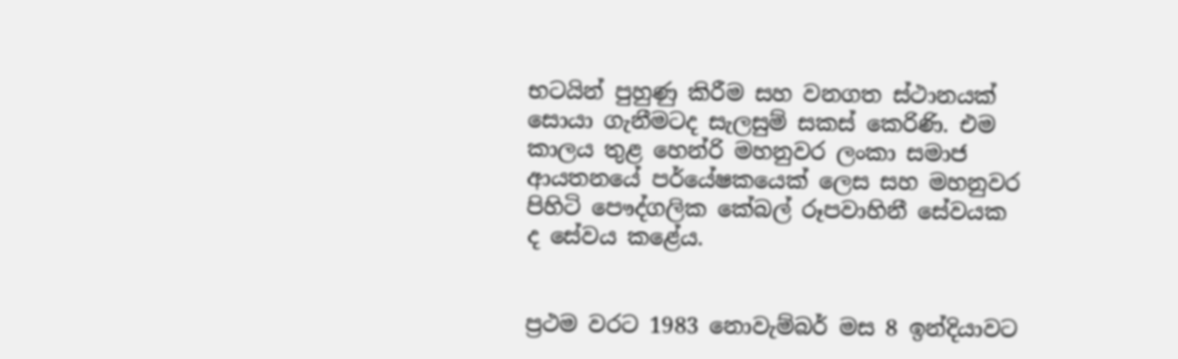භටයින් පුහුණු කිරීම සහ වනගත ස්ථානයක් සොයා ගැනීමටද සැලසුම් සකස් කෙරිණි. එම කාලය තුළ හෙන්රි මහනුවර ලංකා සමාජ ආයතනයේ පර්යේෂකයෙක් ලෙස සහ මහනුවර පිහිටි පෞද්ගලික කේබල් රූපවාහිනී සේවයක ද සේවය කළේය.


ප්‍රථම වරට 1983 නොවැම්බර් මස 8 ඉන්දියාවට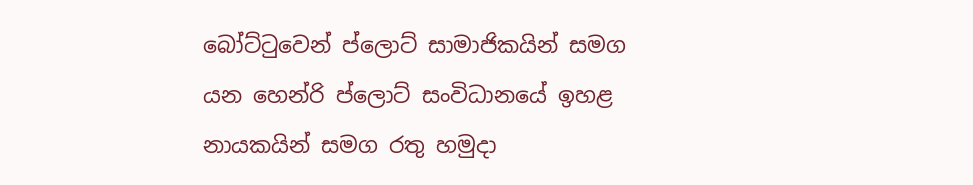බෝට්ටුවෙන් ප්ලොට් සාමාජිකයින් සමග යන හෙන්රි ප්ලොට් සංවිධානයේ ඉහළ නායකයින් සමග රතු හමුදා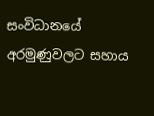සංවිධානයේ අරමුණුවලට සහාය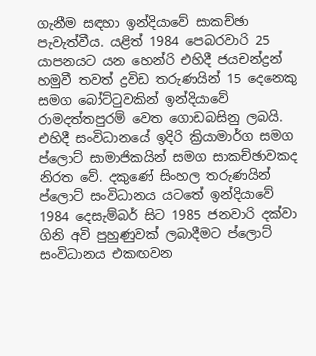ගැනීම සඳහා ඉන්දියාවේ සාකච්ඡා පැවැත්වීය. යළිත් 1984 පෙබරවාරි 25 යාපනයට යන හෙන්රි එහිදී ජයචන්ද්‍රන් හමුවී තවත් ද්‍රවිඩ තරුණයින් 15 දෙනෙකු සමග බෝට්ටුවකින් ඉන්දියාවේ රාමදත්තපුරම් වෙත ගොඩබසිනු ලබයි. එහිදී සංවිධානයේ ඉදිරි ක්‍රියාමාර්ග සමග ප්ලොට් සාමාජිකයින් සමග සාකච්ඡාවකද නිරත වේ. දකුණේ සිංහල තරුණයින් ප්ලොට් සංවිධානය යටතේ ඉන්දියාවේ 1984 දෙසැම්බර් සිට 1985 ජනවාරි දක්වා ගිනි අවි පුහුණුවක් ලබාදීමට ප්ලොට් සංවිධානය එකඟවන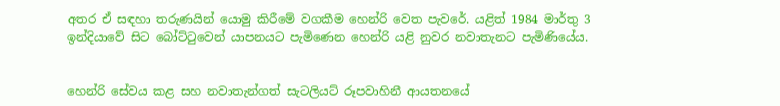අතර ඒ සඳහා තරුණයින් යොමු කිරීමේ වගකීම හෙන්රි වෙත පැවරේ. යළිත් 1984 මාර්තු 3 ඉන්දියාවේ සිට බෝට්ටුවෙන් යාපනයට පැමිණෙන හෙන්රි යළි නුවර නවාතැනට පැමිණියේය.


හෙන්රි සේවය කළ සහ නවාතැන්ගත් සැටලියට් රූපවාහිනී ආයතනයේ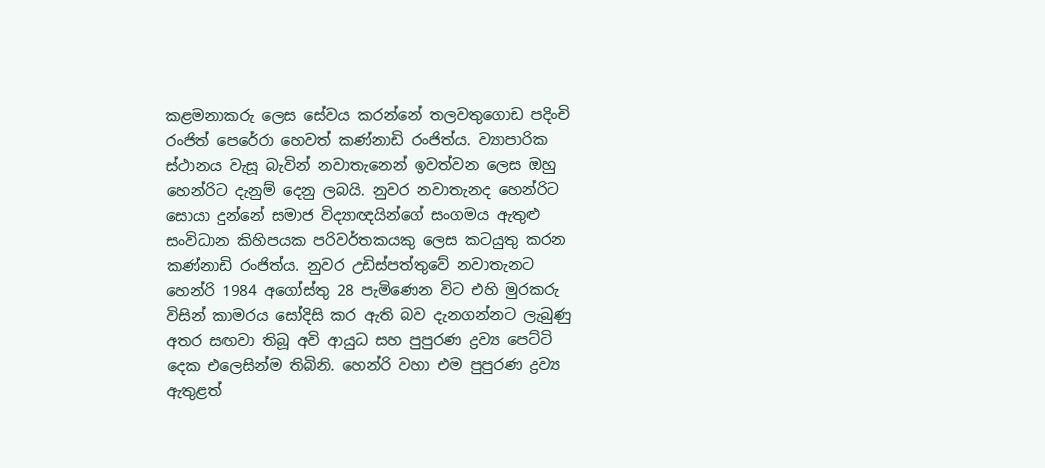කළමනාකරු ලෙස සේවය කරන්නේ තලවතුගොඩ පදිංචි රංජිත් පෙරේරා හෙවත් කණ්නාඩි රංජිත්ය. ව්‍යාපාරික ස්ථානය වැසූ බැවින් නවාතැනෙන් ඉවත්වන ලෙස ඔහු හෙන්රිට දැනුම් දෙනු ලබයි. නුවර නවාතැනද හෙන්රිට සොයා දුන්නේ සමාජ විද්‍යාඥයින්ගේ සංගමය ඇතුළු සංවිධාන කිහිපයක පරිවර්තකයකු ලෙස කටයුතු කරන කණ්නාඩි රංජිත්ය. නුවර උඩිස්පත්තුවේ නවාතැනට හෙන්රි 1984 අගෝස්තු 28 පැමිණෙන විට එහි මුරකරු විසින් කාමරය සෝදිසි කර ඇති බව දැනගන්නට ලැබුණු අතර සඟවා තිබූ අවි ආයුධ සහ පුපුරණ ද්‍රව්‍ය පෙට්ටි දෙක එලෙසින්ම තිබිනි. හෙන්රි වහා එම පුපුරණ ද්‍රව්‍ය ඇතුළත්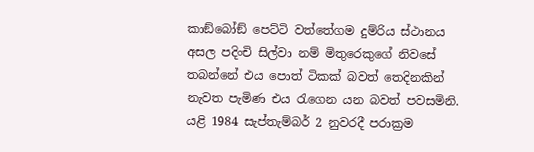කාඞ්බෝඞ් පෙට්ටි වත්තේගම දුම්රිය ස්ථානය අසල පදිංචි සිල්වා නම් මිතුරෙකුගේ නිවසේ තබන්නේ එය පොත් ටිකක් බවත් තෙදිනකින් නැවත පැමිණ එය රැගෙන යන බවත් පවසමිනි. යළි 1984 සැප්තැම්බර් 2 නුවරදී පරාක්‍රම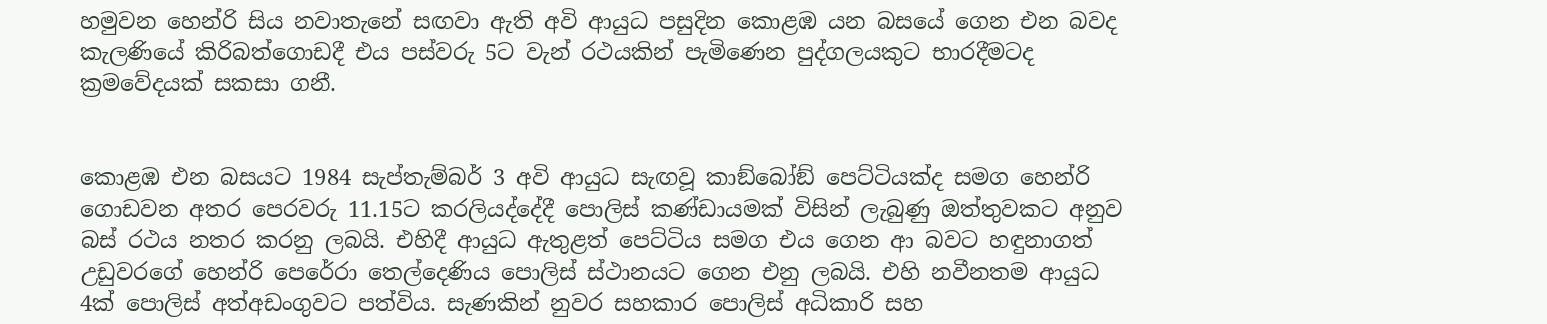හමුවන හෙන්රි සිය නවාතැනේ සඟවා ඇති අවි ආයුධ පසුදින කොළඹ යන බසයේ ගෙන එන බවද කැලණියේ කිරිබත්ගොඩදී එය පස්වරු 5ට වැන් රථයකින් පැමිණෙන පුද්ගලයකුට භාරදීමටද ක්‍රමවේදයක් සකසා ගනී.


කොළඹ එන බසයට 1984 සැප්තැම්බර් 3 අවි ආයුධ සැඟවූ කාඞ්බෝඞ් පෙට්ටියක්ද සමග හෙන්රි ගොඩවන අතර පෙරවරු 11.15ට කරලියද්දේදී පොලිස් කණ්ඩායමක් විසින් ලැබුණු ඔත්තුවකට අනුව බස් රථය නතර කරනු ලබයි. එහිදී ආයුධ ඇතුළත් පෙට්ටිය සමග එය ගෙන ආ බවට හඳුනාගත් උඩුවරගේ හෙන්රි පෙරේරා තෙල්දෙණිය පොලිස් ස්ථානයට ගෙන එනු ලබයි. එහි නවීනතම ආයුධ 4ක් පොලිස් අත්අඩංගුවට පත්විය. සැණකින් නුවර සහකාර පොලිස් අධිකාරි සහ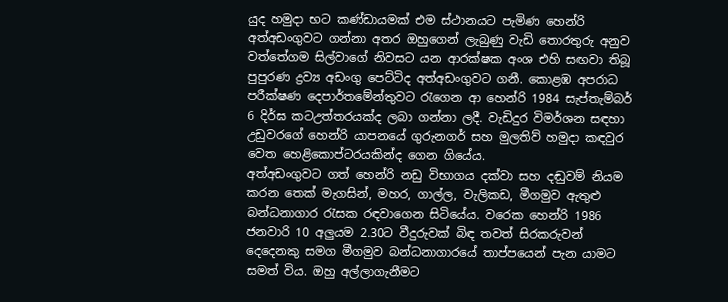යුද හමුදා භට කණ්ඩායමක් එම ස්ථානයට පැමිණ හෙන්රි අත්අඩංගුවට ගන්නා අතර ඔහුගෙන් ලැබුණු වැඩි තොරතුරු අනුව වත්තේගම සිල්වාගේ නිවසට යන ආරක්ෂක අංශ එහි සඟවා තිබූ පුපුරණ ද්‍රව්‍ය අඩංගු පෙට්ටිද අත්අඩංගුවට ගනී. කොළඹ අපරාධ පරීක්ෂණ දෙපාර්තමේන්තුවට රැගෙන ආ හෙන්රි 1984 සැප්තැම්බර් 6 දිර්ඝ කටඋත්තරයක්ද ලබා ගන්නා ලදී. වැඩිදුර විමර්ශන සඳහා උඩුවරගේ හෙන්රි යාපනයේ ගුරුනගර් සහ මුලතිව් හමුදා කඳවුර වෙත හෙළිකොප්ටරයකින්ද ගෙන ගියේය.
අත්අඩංගුවට ගත් හෙන්රි නඩු විභාගය දක්වා සහ දඬුවම් නියම කරන තෙක් මැගසින්, මහර, ගාල්ල, වැලිකඩ, මීගමුව ඇතුළු බන්ධනාගාර රැසක රඳවාගෙන සිටියේය. වරෙක හෙන්රි 1986 ජනවාරි 10 අලුයම 2.30ට වීදුරුවක් බිඳ තවත් සිරකරුවන් දෙදෙනකු සමග මීගමුව බන්ධනාගාරයේ තාප්පයෙන් පැන යාමට සමත් විය. ඔහු අල්ලාගැනීමට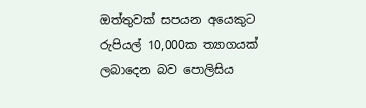ඔත්තුවක් සපයන අයෙකුට රුපියල් 10,000ක ත්‍යාගයක් ලබාදෙන බව පොලිසිය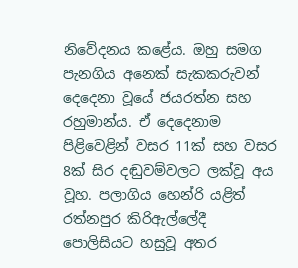නිවේදනය කළේය. ඔහු සමග පැනගිය අනෙක් සැකකරුවන් දෙදෙනා වූයේ ජයරත්න සහ රහුමාන්ය. ඒ දෙදෙනාම පිළිවෙළින් වසර 11ක් සහ වසර 8ක් සිර දඬුවම්වලට ලක්වූ අය වූහ. පලාගිය හෙන්රි යළිත් රත්නපුර කිරිඇල්ලේදී පොලිසියට හසුවූ අතර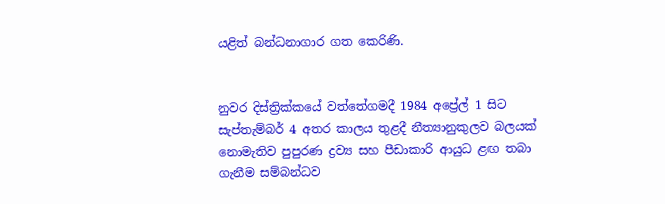යළිත් බන්ධනාගාර ගත කෙරිණි.


නුවර දිස්ත්‍රික්කයේ වත්තේගමදී 1984 අප්‍රේල් 1 සිට සැප්තැම්බර් 4 අතර කාලය තුළදී නීත්‍යානුකුලව බලයක් නොමැතිව පුපුරණ ද්‍රව්‍ය සහ පීඩාකාරි ආයුධ ළඟ තබා ගැනීම සම්බන්ධව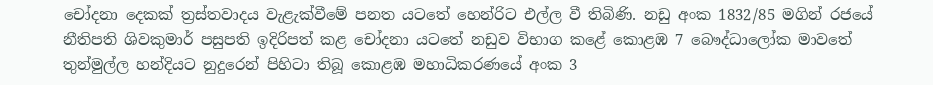චෝදනා දෙකක් ත්‍රස්තවාදය වැළැක්වීමේ පනත යටතේ හෙන්රිට එල්ල වී තිබිණි. නඩු අංක 1832/85 මගින් රජයේ නීතිපති ශිවකුමාර් පසුපති ඉදිරිපත් කළ චෝදනා යටතේ නඩුව විභාග කළේ කොළඹ 7 බෞද්ධාලෝක මාවතේ තුන්මුල්ල හන්දියට නුදුරෙන් පිහිටා තිබූ කොළඹ මහාධිකරණයේ අංක 3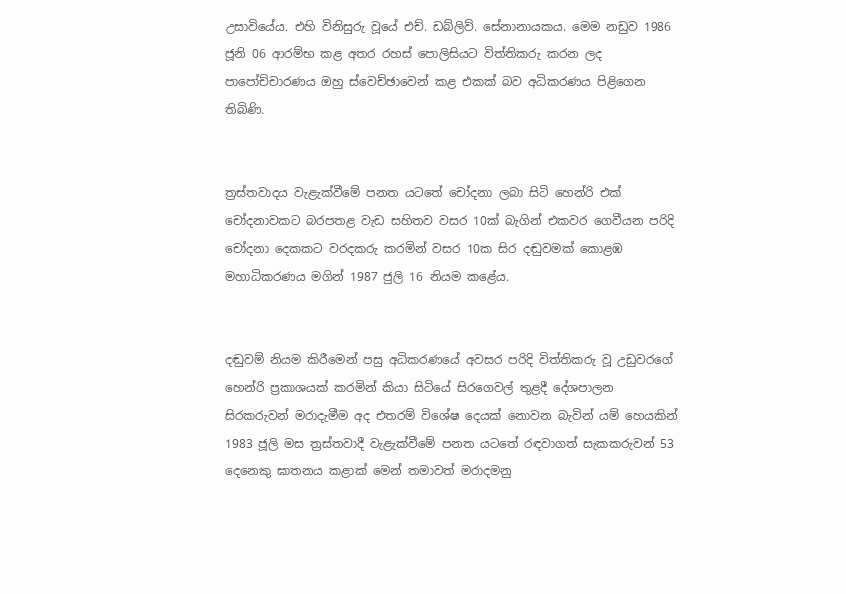උසාවියේය. එහි විනිසුරු වූයේ එච්. ඩබ්ලිව්. සේනානායකය. මෙම නඩුව 1986 ජූනි 06 ආරම්භ කළ අතර රහස් පොලිසියට විත්තිකරු කරන ලද පාපෝච්චාරණය ඔහු ස්වෙච්ඡාවෙන් කළ එකක් බව අධිකරණය පිළිගෙන තිබිණි.


ත්‍රස්තවාදය වැළැක්වීමේ පනත යටතේ චෝදනා ලබා සිටි හෙන්රි එක් චෝදනාවකට බරපතළ වැඩ සහිතව වසර 10ක් බැගින් එකවර ගෙවීයන පරිදි චෝදනා දෙකකට වරදකරු කරමින් වසර 10ක සිර දඬුවමක් කොළඹ මහාධිකරණය මගින් 1987 ජුලි 16 නියම කළේය.


දඬුවම් නියම කිරීමෙන් පසු අධිකරණයේ අවසර පරිදි විත්තිකරු වූ උඩුවරගේ හෙන්රි ප්‍රකාශයක් කරමින් කියා සිටියේ සිරගෙවල් තුළදී දේශපාලන සිරකරුවන් මරාදැමීම අද එතරම් විශේෂ දෙයක් නොවන බැවින් යම් හෙයකින් 1983 ජූලි මස ත්‍රස්තවාදී වැළැක්වීමේ පනත යටතේ රඳවාගත් සැකකරුවන් 53 දෙනෙකු ඝාතනය කළාක් මෙන් තමාවත් මරාදමනු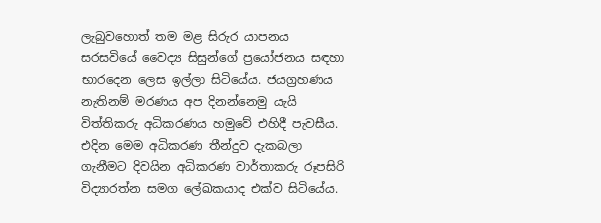ලැබුවහොත් තම මළ සිරුර යාපනය සරසවියේ වෛද්‍ය සිසුන්ගේ ප්‍රයෝජනය සඳහා භාරදෙන ලෙස ඉල්ලා සිටියේය. ජයග්‍රහණය නැතිනම් මරණය අප දිනන්නෙමු යැයි විත්තිකරු අධිකරණය හමුවේ එහිදී පැවසීය. එදින මෙම අධිකරණ තීන්දුව දැකබලා ගැනීමට දිවයින අධිකරණ වාර්තාකරු රූපසිරි විද්‍යාරත්න සමග ලේඛකයාද එක්ව සිටියේය.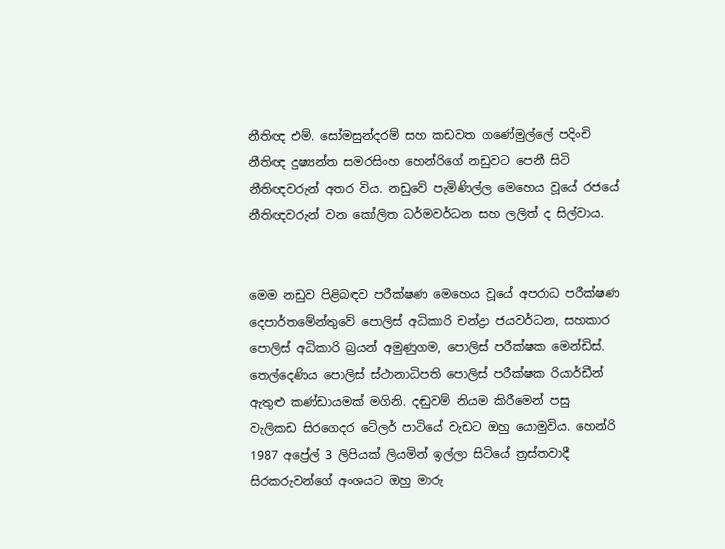නීතිඥ එම්. සෝමසුන්දරම් සහ කඩවත ගණේමුල්ලේ පදිංචි නීතිඥ දුෂ්‍යන්ත සමරසිංහ හෙන්රිගේ නඩුවට පෙනී සිටි නීතිඥවරුන් අතර විය. නඩුවේ පැමිණිල්ල මෙහෙය වූයේ රජයේ නීතිඥවරුන් වන කෝලිත ධර්මවර්ධන සහ ලලිත් ද සිල්වාය.


මෙම නඩුව පිළිබඳව පරීක්ෂණ මෙහෙය වූයේ අපරාධ පරීක්ෂණ දෙපාර්තමේන්තුවේ පොලිස් අධිකාරි චන්ද්‍රා ජයවර්ධන, සහකාර පොලිස් අධිකාරි බ්‍රයන් අමුණුගම, පොලිස් පරීක්ෂක මෙන්ඩිස්. තෙල්දෙණිය පොලිස් ස්ථානාධිපති පොලිස් පරීක්ෂක රියාර්ඩීන් ඇතුළු කණ්ඩායමක් මගිනි. දඬුවම් නියම කිරීමෙන් පසු වැලිකඩ සිරගෙදර ටේලර් පාටියේ වැඩට ඔහු යොමුවිය. හෙන්රි 1987 අප්‍රේල් 3 ලිපියක් ලියමින් ඉල්ලා සිටියේ ත්‍රස්තවාදී සිරකරුවන්ගේ අංශයට ඔහු මාරු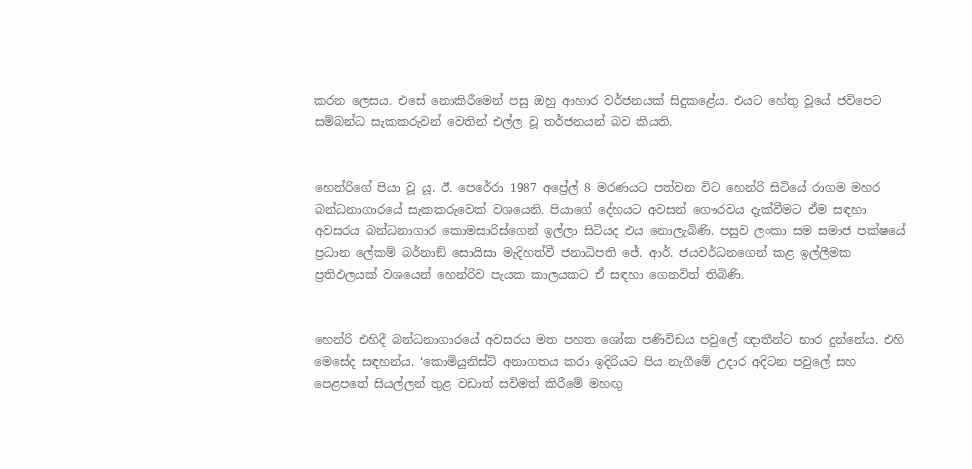කරන ලෙසය. එසේ නොකිරීමෙන් පසු ඔහු ආහාර වර්ජනයක් සිදුකළේය. එයට හේතු වූයේ ජවිපෙට සම්බන්ධ සැකකරුවන් වෙතින් එල්ල වූ තර්ජනයන් බව කියති.


හෙන්රිගේ පියා වූ යූ. ඊ. පෙරේරා 1987 අප්‍රේල් 8 මරණයට පත්වන විට හෙන්රි සිටියේ රාගම මහර බන්ධනාගාරයේ සැකකරුවෙක් වශයෙනි. පියාගේ දේහයට අවසන් ගෞරවය දැක්වීමට ඒම සඳහා අවසරය බන්ධනාගාර කොමසාරිස්ගෙන් ඉල්ලා සිටියද එය නොලැබිණි. පසුව ලංකා සම සමාජ පක්ෂයේ ප්‍රධාන ලේකම් බර්නාඞ් සොයිසා මැදිහත්වී ජනාධිපති ජේ. ආර්. ජයවර්ධනගෙන් කළ ඉල්ලීමක ප්‍රතිඵලයක් වශයෙන් හෙන්රිව පැයක කාලයකට ඒ සඳහා ගෙනවිත් තිබිණි.


හෙන්රි එහිදී බන්ධනාගාරයේ අවසරය මත පහත ශෝක පණිවිඩය පවුලේ ඥාතීන්ට භාර දුන්නේය. එහි මෙසේද සඳහන්ය. ‘කොමියුනිස්ට් අනාගතය කරා ඉදිරියට පිය නැගීමේ උදාර අදිටන පවුලේ සහ පෙළපතේ සියල්ලන් තුළ වඩාත් සවිමත් කිරීමේ මහඟු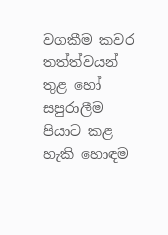වගකීම කවර තත්ත්වයන් තුළ හෝ සපුරාලීම පියාට කළ හැකි හොඳම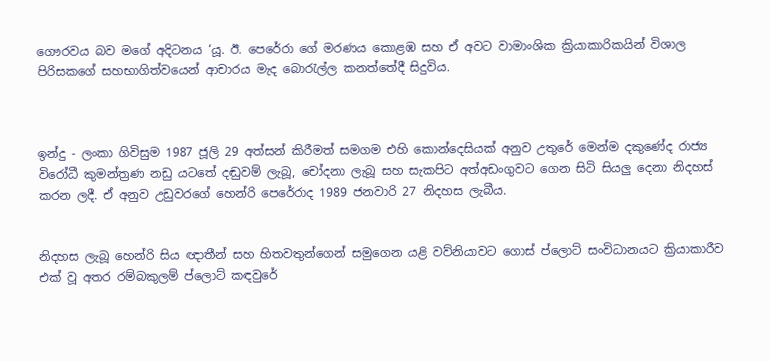ගෞරවය බව මගේ අදිටනය ‘යූ. ඊ. පෙරේරා ගේ මරණය කොළඹ සහ ඒ අවට වාමාංශික ක්‍රියාකාරිකයින් විශාල පිරිසකගේ සහභාගිත්වයෙන් ආචාරය මැද බොරැල්ල කනත්තේදී සිදුවිය.



ඉන්දු - ලංකා ගිවිසුම 1987 ජූලි 29 අත්සන් කිරීමත් සමගම එහි කොන්දෙසියක් අනුව උතුරේ මෙන්ම දකුණේද රාජ්‍ය විරෝධී කුමන්ත්‍රණ නඩු යටතේ දඬුවම් ලැබූ, චෝදනා ලැබූ සහ සැකපිට අත්අඩංගුවට ගෙන සිටි සියලු දෙනා නිදහස් කරන ලදී. ඒ අනුව උඩුවරගේ හෙන්රි පෙරේරාද 1989 ජනවාරි 27 නිදහස ලැබීය.


නිදහස ලැබූ හෙන්රි සිය ඥාතීන් සහ හිතවතුන්ගෙන් සමුගෙන යළි වව්නියාවට ගොස් ප්ලොට් සංවිධානයට ක්‍රියාකාරීව එක් වූ අතර රම්බකුලම් ප්ලොට් කඳවුරේ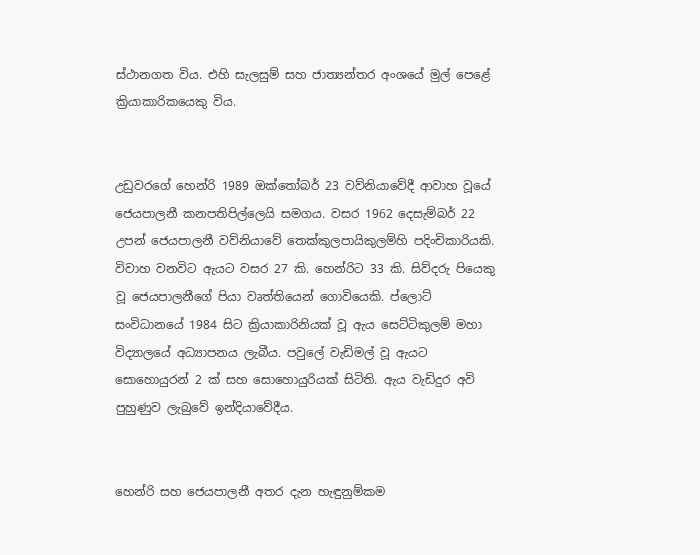ස්ථානගත විය. එහි සැලසුම් සහ ජාත්‍යන්තර අංශයේ මුල් පෙළේ ක්‍රියාකාරිකයෙකු විය.


උඩුවරගේ හෙන්රි 1989 ඔක්තෝබර් 23 වව්නියාවේදී ආවාහ වූයේ ජෙයපාලනී කනපතිපිල්ලෙයි සමගය. වසර 1962 දෙසැම්බර් 22 උපන් ජෙයපාලනී වව්නියාවේ තෙක්කුලපායිකුලම්හි පදිංචිකාරියකි. විවාහ වනවිට ඇයට වසර 27 කි. හෙන්රිට 33 කි. සිව්දරු පියෙකු වූ ජෙයපාලනීගේ පියා වෘත්තියෙන් ගොවියෙකි. ප්ලොට් සංවිධානයේ 1984 සිට ක්‍රියාකාරිනියක් වූ ඇය සෙට්ටිකුලම් මහා විද්‍යාලයේ අධ්‍යාපනය ලැබීය. පවුලේ වැඩිමල් වූ ඇයට සොහොයුරන් 2 ක් සහ සොහොයුරියක් සිටිති. ඇය වැඩිදුර අවි පුහුණුව ලැබුවේ ඉන්දියාවේදීය.


හෙන්රි සහ ජෙයපාලනී අතර දැන හැඳුනුම්කම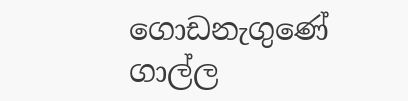ගොඩනැගුණේ ගාල්ල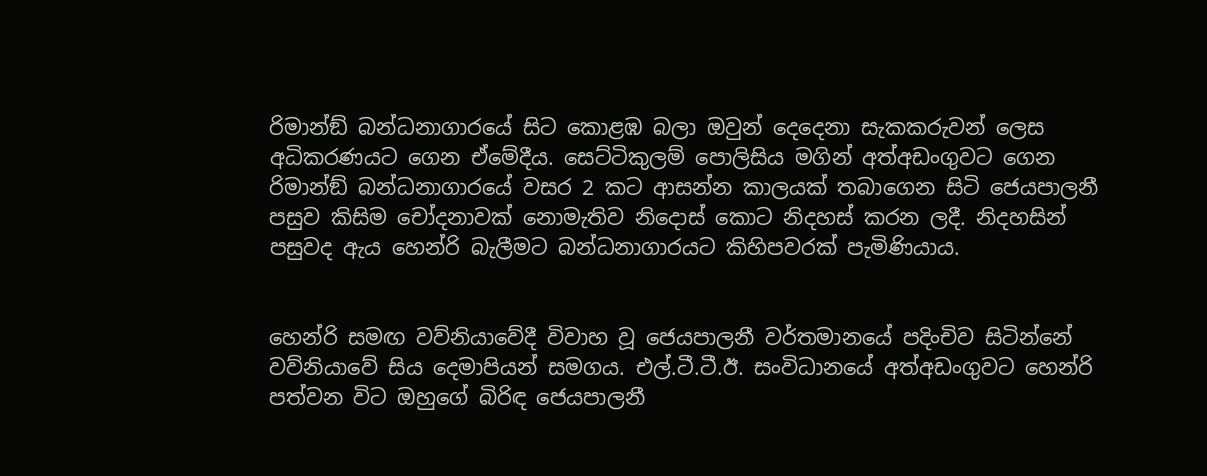රිමාන්ඞ් බන්ධනාගාරයේ සිට කොළඹ බලා ඔවුන් දෙදෙනා සැකකරුවන් ලෙස අධිකරණයට ගෙන ඒමේදීය. සෙට්ටිකුලම් පොලිසිය මගින් අත්අඩංගුවට ගෙන රිමාන්ඞ් බන්ධනාගාරයේ වසර 2 කට ආසන්න කාලයක් තබාගෙන සිටි ජෙයපාලනී පසුව කිසිම චෝදනාවක් නොමැතිව නිදොස් කොට නිදහස් කරන ලදී. නිදහසින් පසුවද ඇය හෙන්රි බැලීමට බන්ධනාගාරයට කිහිපවරක් පැමිණියාය.


හෙන්රි සමඟ වව්නියාවේදී විවාහ වූ ජෙයපාලනී වර්තමානයේ පදිංචිව සිටින්නේ වව්නියාවේ සිය දෙමාපියන් සමගය. එල්.ටී.ටී.ඊ. සංවිධානයේ අත්අඩංගුවට හෙන්රි පත්වන විට ඔහුගේ බිරිඳ ජෙයපාලනී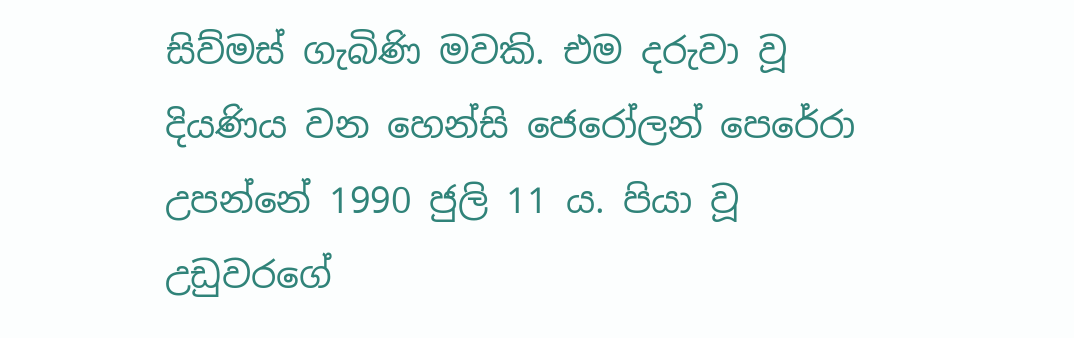සිව්මස් ගැබිණි මවකි. එම දරුවා වූ දියණිය වන හෙන්සි ජෙරෝලන් පෙරේරා උපන්නේ 1990 ජුලි 11 ය. පියා වූ උඩුවරගේ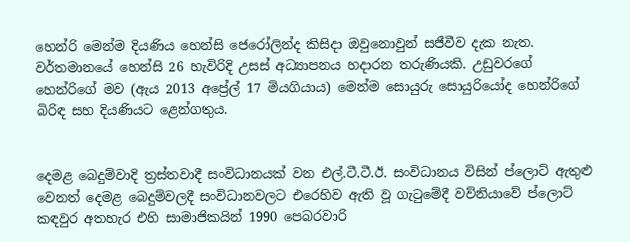හෙන්රි මෙන්ම දියණිය හෙන්සි ජෙරෝලින්ද කිසිදා ඔවුනොවුන් සජීවීව දැක නැත. වර්තමානයේ හෙන්සි 26 හැවිරිදි උසස් අධ්‍යාපනය හදාරන තරුණියකි. උඩුවරගේ හෙන්රිගේ මව (ඇය 2013 අප්‍රේල් 17 මියගියාය) මෙන්ම සොයුරු සොයුරියෝද හෙන්රිගේ බිරිඳ සහ දියණියට ළෙන්ගතුය.


දෙමළ බෙදුම්වාදි ත්‍රස්තවාදී සංවිධානයක් වන එල්.ටී.ටී.ඊ. සංවිධානය විසින් ප්ලොට් ඇතුළු වෙනත් දෙමළ බෙදුම්වලදී සංවිධානවලට එරෙහිව ඇති වූ ගැටුමේදී වව්නියාවේ ප්ලොට් කඳවුර අතහැර එහි සාමාජිකයින් 1990 පෙබරවාරි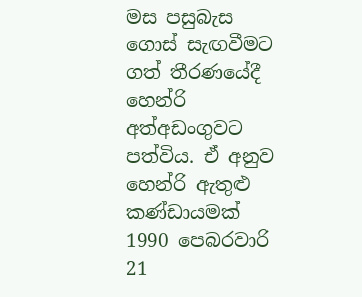මස පසුබැස ගොස් සැඟවීමට ගත් තීරණයේදී හෙන්රි අත්අඩංගුවට පත්විය. ඒ අනුව හෙන්රි ඇතුළු කණ්ඩායමක් 1990 පෙබරවාරි 21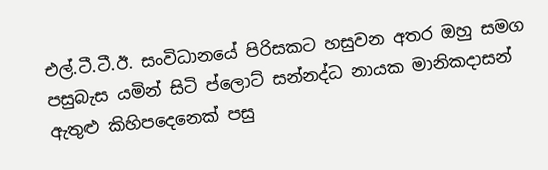එල්.ටී.ටී.ඊ. සංවිධානයේ පිරිසකට හසුවන අතර ඔහු සමග පසුබැස යමින් සිටි ප්ලොට් සන්නද්ධ නායක මානිකදාසන් ඇතුළු කිහිපදෙනෙක් පසු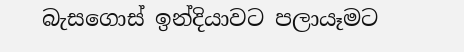බැසගොස් ඉන්දියාවට පලායෑමට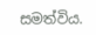සමත්විය.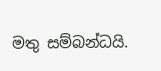මතු සම්බන්ධයි.